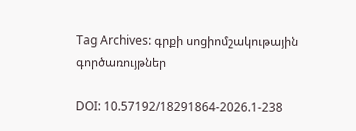Tag Archives: գրքի սոցիոմշակութային գործառույթներ

DOI: 10.57192/18291864-2026.1-238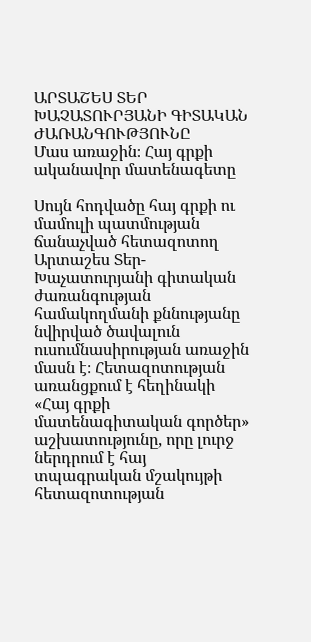ԱՐՏԱՇԵՍ ՏԵՐ ԽԱՉԱՏՈՒՐՅԱՆԻ ԳԻՏԱԿԱՆ ԺԱՌԱՆԳՈՒԹՅՈՒՆԸ
Մաս առաջին։ Հայ գրքի ականավոր մատենագետը

Սույն հոդվածը հայ գրքի ու մամուլի պատմության ճանաչված հետազոտող Արտաշես Տեր-Խաչատուրյանի գիտական ժառանգության համակողմանի քննությանը նվիրված ծավալուն ուսումնասիրության առաջին մասն է։ Հետազոտության առանցքում է հեղինակի «Հայ գրքի մատենագիտական գործեր» աշխատությունը, որը լուրջ ներդրում է հայ տպագրական մշակույթի հետազոտության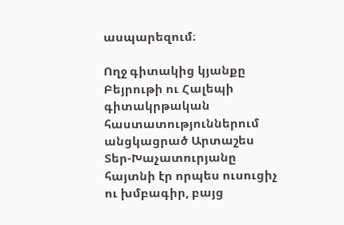ասպարեզում։

Ողջ գիտակից կյանքը Բեյրութի ու Հալեպի գիտակրթական հաստատություններում անցկացրած Արտաշես Տեր-Խաչատուրյանը հայտնի էր որպես ուսուցիչ ու խմբագիր, բայց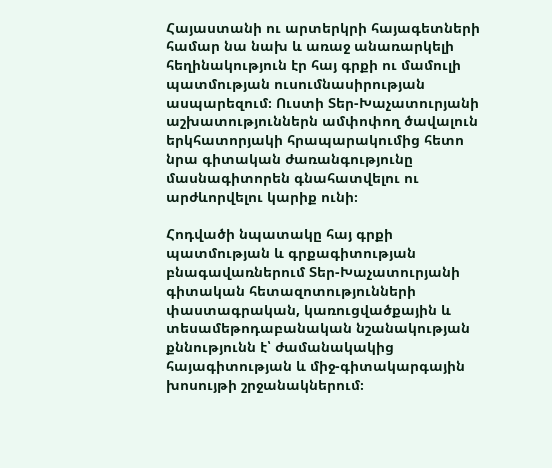Հայաստանի ու արտերկրի հայագետների համար նա նախ և առաջ անառարկելի հեղինակություն էր հայ գրքի ու մամուլի պատմության ուսումնասիրության ասպարեզում։ Ուստի Տեր-Խաչատուրյանի աշխատություններն ամփոփող ծավալուն երկհատորյակի հրապարակումից հետո նրա գիտական ժառանգությունը մասնագիտորեն գնահատվելու ու արժևորվելու կարիք ունի։

Հոդվածի նպատակը հայ գրքի պատմության և գրքագիտության բնագավառներում Տեր-Խաչատուրյանի գիտական հետազոտությունների փաստագրական, կառուցվածքային և տեսամեթոդաբանական նշանակության քննությունն է՝ ժամանակակից հայագիտության և միջ-գիտակարգային խոսույթի շրջանակներում։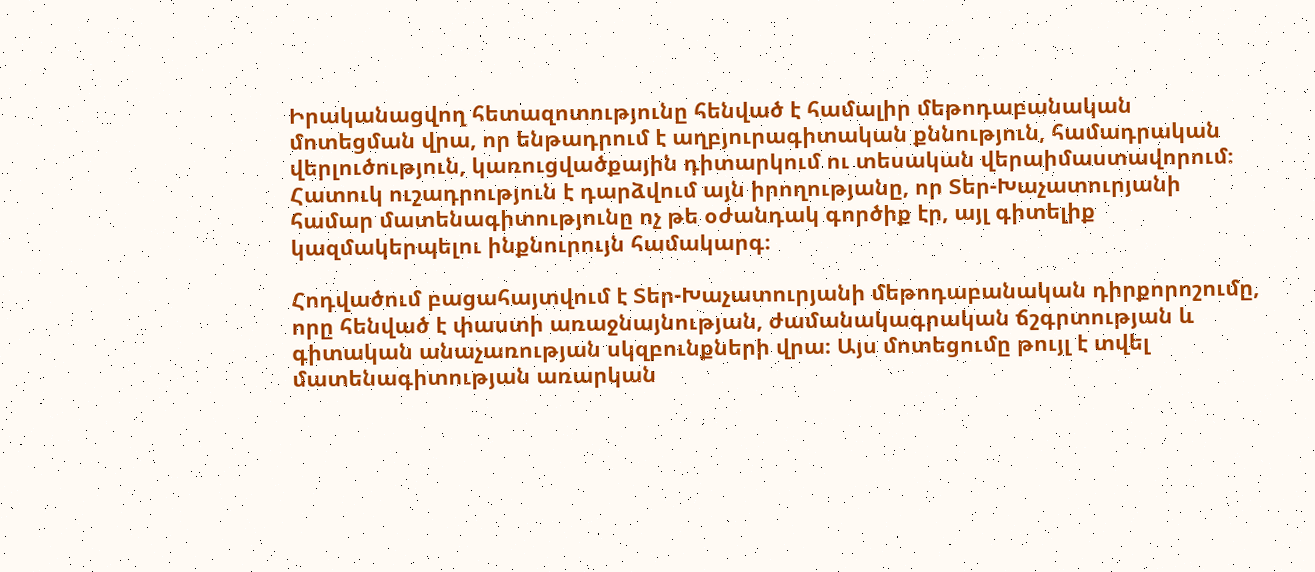Իրականացվող հետազոտությունը հենված է համալիր մեթոդաբանական մոտեցման վրա, որ ենթադրում է աղբյուրագիտական քննություն, համադրական վերլուծություն, կառուցվածքային դիտարկում ու տեսական վերաիմաստավորում։ Հատուկ ուշադրություն է դարձվում այն իրողությանը, որ Տեր-Խաչատուրյանի համար մատենագիտությունը ոչ թե օժանդակ գործիք էր, այլ գիտելիք կազմակերպելու ինքնուրույն համակարգ։

Հոդվածում բացահայտվում է Տեր-Խաչատուրյանի մեթոդաբանական դիրքորոշումը, որը հենված է փաստի առաջնայնության, ժամանակագրական ճշգրտության և գիտական անաչառության սկզբունքների վրա։ Այս մոտեցումը թույլ է տվել մատենագիտության առարկան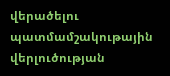վերածելու պատմամշակութային վերլուծության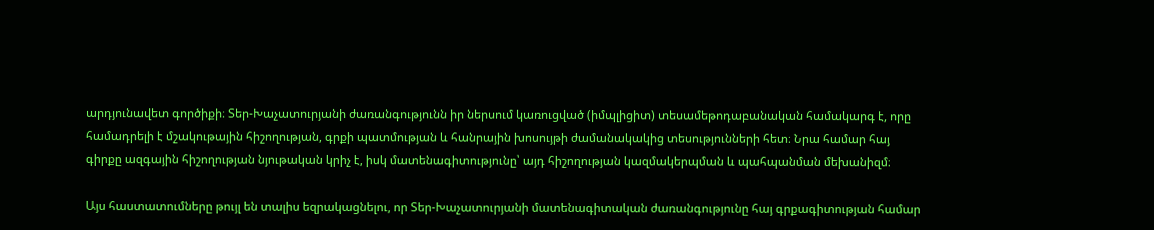արդյունավետ գործիքի։ Տեր-Խաչատուրյանի ժառանգությունն իր ներսում կառուցված (իմպլիցիտ) տեսամեթոդաբանական համակարգ է, որը համադրելի է մշակութային հիշողության, գրքի պատմության և հանրային խոսույթի ժամանակակից տեսությունների հետ։ Նրա համար հայ գիրքը ազգային հիշողության նյութական կրիչ է, իսկ մատենագիտությունը՝ այդ հիշողության կազմակերպման և պահպանման մեխանիզմ։

Այս հաստատումները թույլ են տալիս եզրակացնելու, որ Տեր-Խաչատուրյանի մատենագիտական ժառանգությունը հայ գրքագիտության համար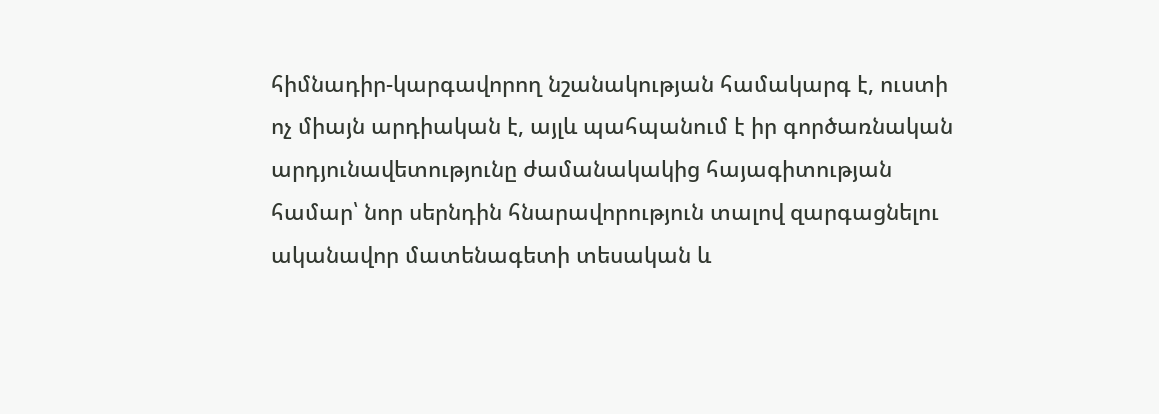հիմնադիր-կարգավորող նշանակության համակարգ է, ուստի ոչ միայն արդիական է, այլև պահպանում է իր գործառնական արդյունավետությունը ժամանակակից հայագիտության համար՝ նոր սերնդին հնարավորություն տալով զարգացնելու ականավոր մատենագետի տեսական և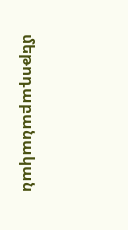մեթոդաբանական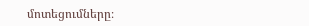մոտեցումները։